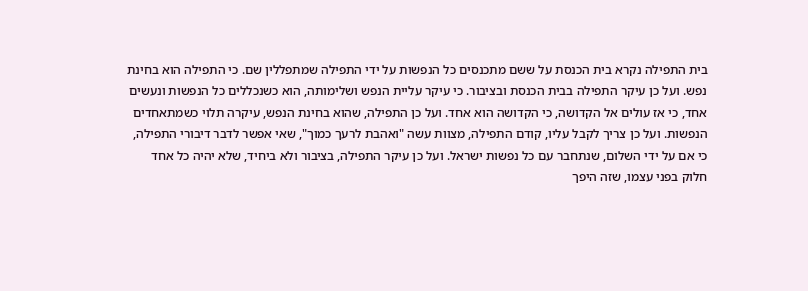בית התפילה נקרא בית הכנסת על ששם מתכנסים כל הנפשות על ידי התפילה שמתפללין שם. כי התפילה הוא בחינת נפש. ועל כן עיקר התפילה בבית הכנסת ובציבור. כי עיקר עליית הנפש ושלימותה, הוא כשנכללים כל הנפשות ונעשים אחד, כי אז עולים אל הקדושה, כי הקדושה הוא אחד. ועל כן התפילה, שהוא בחינת הנפש, עיקרה תלוי כשמתאחדים הנפשות. ועל כן צריך לקבל עליו, קודם התפילה, מצוות עשה "ואהבת לרעך כמוך", שאי אפשר לדבר דיבורי התפילה, כי אם על ידי השלום, שנתחבר עם כל נפשות ישראל. ועל כן עיקר התפילה, בציבור ולא ביחיד, שלא יהיה כל אחד חלוק בפני עצמו, שזה היפך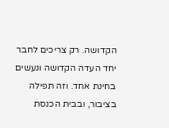הקדושה. רק צריכים לחבר יחד העדה הקדושה ונעשים בחינת אחד. וזה תפילה בציבור, ובבית הכנסת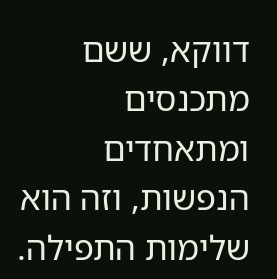דווקא, ששם מתכנסים ומתאחדים הנפשות, וזה הוא שלימות התפילה.